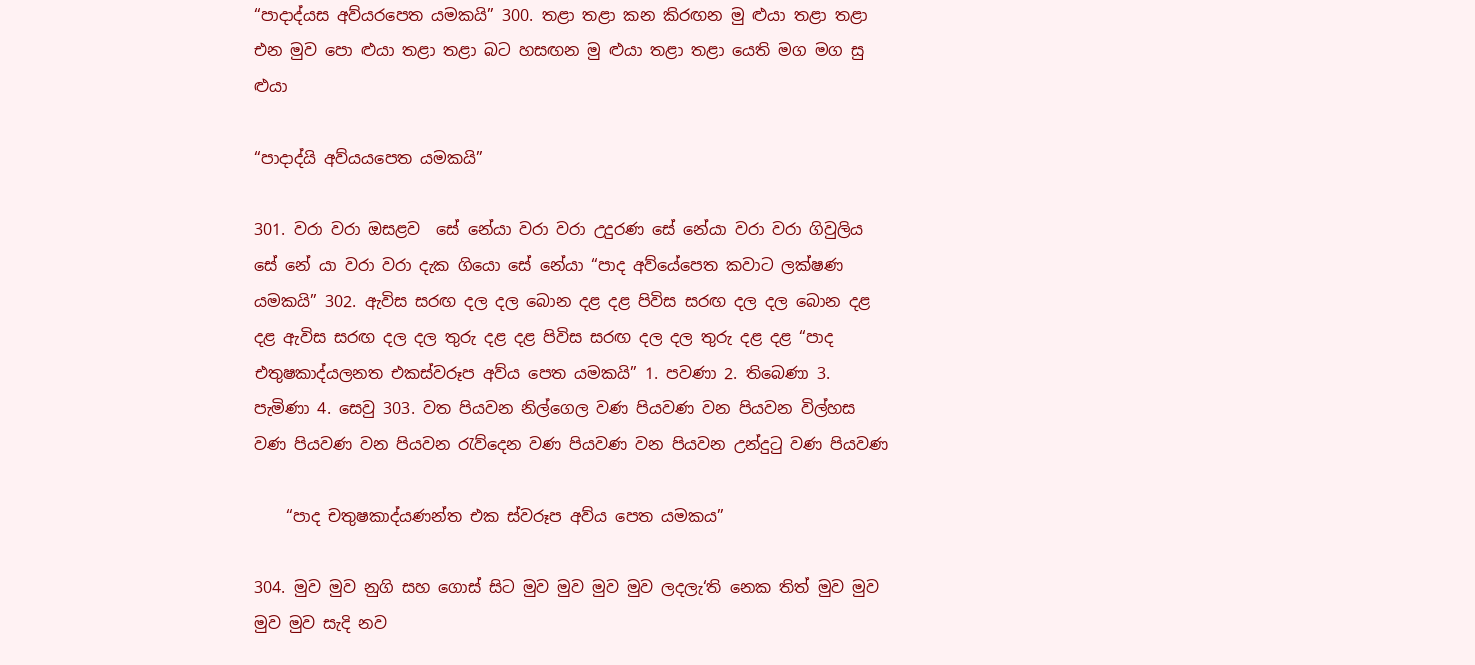“පාදාද්යස අව්යරපෙත යමකයි” 300. තළා තළා කන කිරඟන මු ළුයා තළා තළා එන මුව පො ළුයා තළා තළා බට හසඟන මු ළුයා තළා තළා යෙති මග මග සු ළුයා

“පාදාද්යි අව්යයපෙත යමකයි”

301. වරා වරා ඔසළව ‍ සේ නේයා වරා වරා උදුරණ සේ නේයා වරා වරා ගිවුලිය සේ නේ යා වරා වරා දැක ගියො සේ නේයා “පාද අව්යේපෙත කවාට ලක්ෂණ යමකයි” 302. ඇවිස සරඟ දල දල බොන දළ දළ පිවිස සරඟ දල දල බොන දළ දළ ඇවිස සරඟ දල දල තුරු දළ දළ පිවිස සරඟ දල දල තුරු දළ දළ “පාද එතුෂකාද්යලනත එකස්වරූප අව්ය පෙත යමකයි” 1. පවණා 2. තිබෙණා 3. පැමිණා 4. සෙවු 303. වත පියවන නිල්ගෙල වණ පියවණ වන පියවන විල්හස වණ පියවණ වන පියවන රැව්දෙන වණ පියවණ වන පියවන උන්දුටු වණ පියවණ

    “පාද චතුෂකාද්යණන්ත එක ස්වරූප අව්ය පෙත යමකය”

304. මුව මුව නුගි සහ ගොස් සිට මුව මුව මුව මුව ලදලැ‘ති නෙක තිත් මුව මුව මුව මුව සැදි නව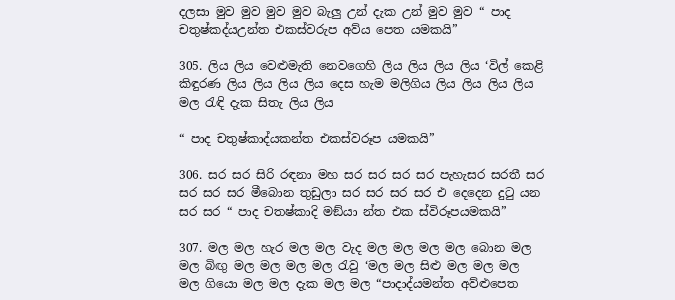දලසා මුව මුව මුව මුව බැලු උන් දැක උන් මුව මුව “ පාද චතුෂ්කද්යඋන්ත එකස්වරුප අව්ය පෙත යමකයි”

305. ලිය ලිය වෙළුමැති නෙවගෙහි ලිය ලිය ලිය ලිය ‘විල් කෙළි කිඳුරණ ලිය ලිය ලිය ලිය දෙස හැම මලිගිය ලිය ලිය ලිය ලිය මල රැඳි දැක සිතැ ලිය ලිය

“ පාද චතුෂ්කාද්යකන්ත එකස්වරූප යමකයි”

306. සර සර සිරි රඳනා මහ සර සර සර සර පැහැසර සරතී සර සර සර සර මීබොන තුඩුලා සර සර සර සර එ දෙදෙන දුටු යන සර සර “ පාද චතෂ්කාදි මඞ්යා න්ත එක ස්විරූපයමකයි”

307. මල මල හැර මල මල වැද මල මල මල මල බොන මල මල බිඟු මල මල මල මල රැවු ‘මල මල සිළු මල මල මල මල ගියො මල මල දැක මල මල “පාදාද්යමන්ත අව්‍ළුපෙත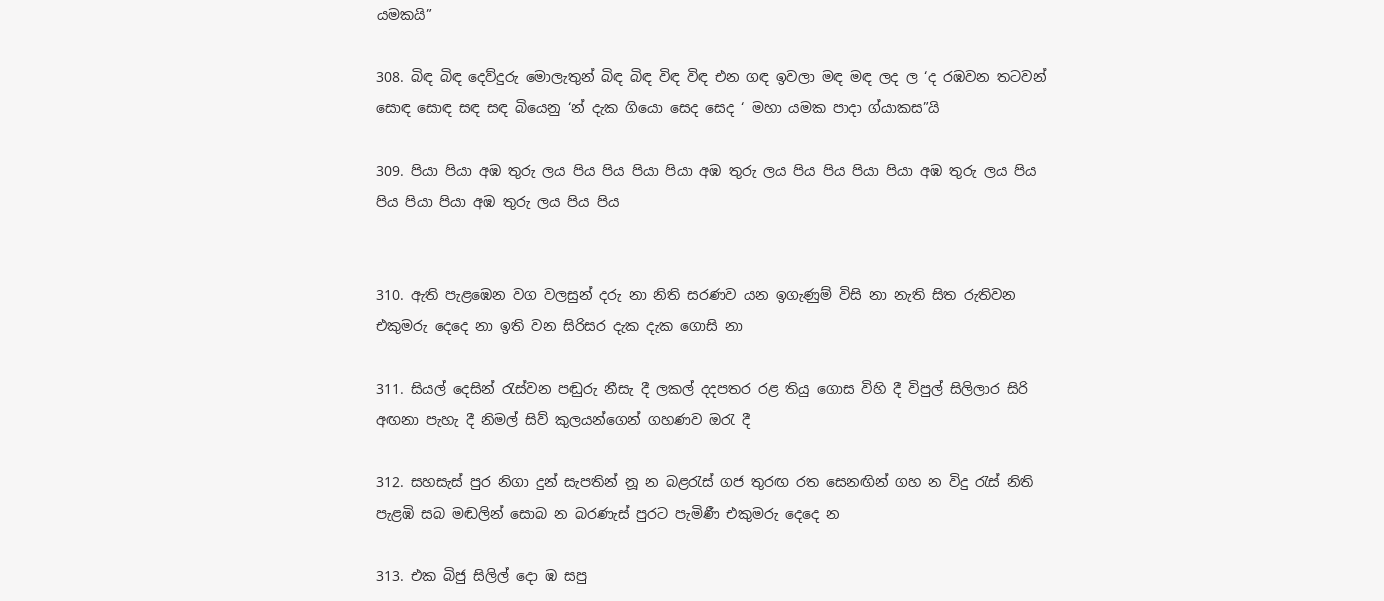යමකයි”

308. බිඳ බිඳ දෙව්දුරු මොලැතුන් බිඳ බිඳ විඳ විඳ එන ගඳ ඉවලා මඳ මඳ ලද ල ‘ද රඹවන තටවන් සෙ‍ාඳ සෙ‍ාඳ සඳ සඳ බියෙනු ‘න් දැක ගියො සෙද සෙද ‘ මහා යමක පාදා ග්යාකස”යි

309. පියා පියා අඹ තුරු ලය පිය පිය පියා පියා අඹ තුරු ලය පිය පිය පියා පියා අඹ තුරු ලය පිය පිය පියා පියා අඹ තුරු ලය පිය පිය


310. ඇති පැළඹෙන වග වලසුන් දරු නා නිති සරණව යන ඉගැණුම් විසි නා නැති සිත රුතිවන එකුමරු දෙදෙ නා ඉති වන සිරිසර දැක දැක ගොසි නා

311. සියල් දෙසින් රැස්වන පඬුරු නීසැ දී ලකල් දදපතර රළ තියු ගොස විහි දී විපුල් සිලිලාර සිරි අඟනා පැහැ දී නිමල් සිව් කුලයන්ගෙන් ගහණව ඔරැ දී

312. සහසැස් පුර නිගා දුන් සැපතින් නූ න බළරැස් ගජ තුරඟ රත සෙනඟින් ගහ න විදු රැස් නිති පැළඹි සබ මඬලින් සොබ න බරණැස් පුරට පැමිණී එකුමරු දෙදෙ න

313. එක බිජු සිලිල් දො ඹ සපු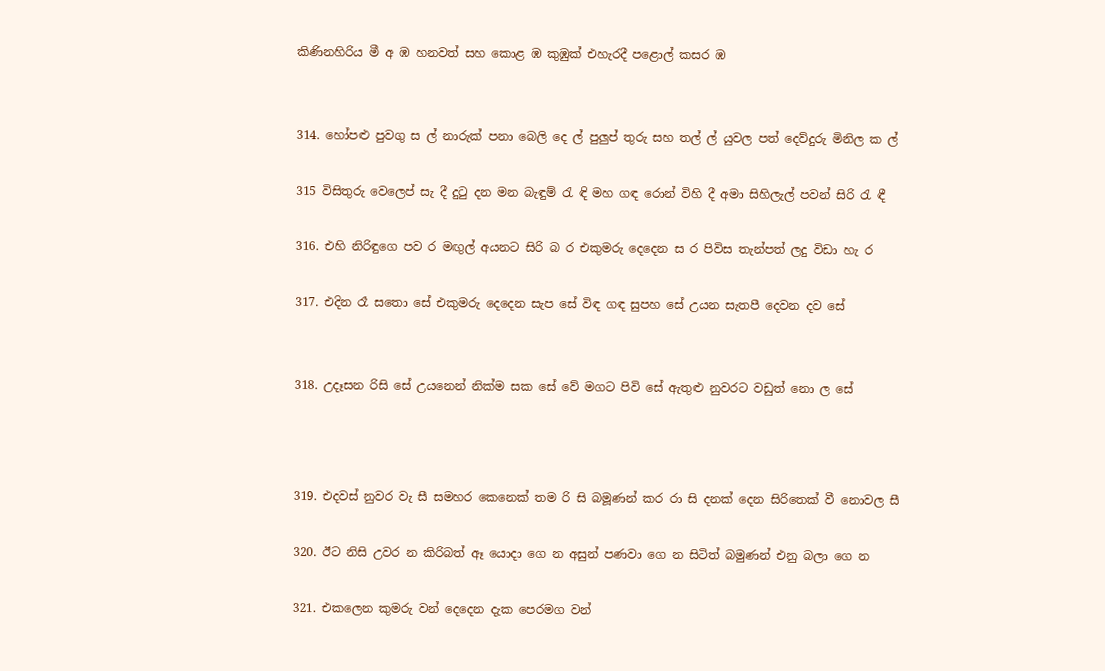කිණිනහිරිය මී අ ඹ හනවත් සහ කොළ ඹ කුඹුක් එහැරදී පළොල් කසර ඹ


314. හෝපළු පුවගු ස ල් නාරුක් පනා බෙලි දෙ ල් පුලුප් තුරු සහ තල් ල් යුවල පත් දෙව්දුරු මිනිල ක ල්

315 විසිතුරු වෙලෙප් සැ දී දුටු දන මන බැඳුම් රැ ඳි මහ ගඳ රොන් විහි දී අමා සිහිලැල් පවන් සිරි රැ ඳී

316. එහි නිරිඳුගෙ පව ර මඟුල් අයනට සිරි බ ර එකුමරු දෙදෙන ස ර පිවිස තැන්පත් ලදු විඩා හැ ර

317. එදින රෑ සතො සේ එකුමරු දෙදෙන සැප සේ විඳ ගඳ සුපහ සේ උයන සැතපී දෙවන දව සේ


318. උදෑසන රිසි සේ උයනෙන් නික්ම සක සේ වේ මගට පිවි සේ ඇතුළු නුවරට වඩුත් නො ල සේ



319. එදවස් නුවර වැ සී සමහර කෙනෙක් තම රි සි බමූණන් කර රා සි දනක් දෙන සිරිතෙක් වී නොවල සී

320. ඊට නිසි උවර න කිරිබත් ඈ යොදා ගෙ න අසුන් පණවා ගෙ න සිටිත් බමුණන් එනු බලා ගෙ න

321. එකලෙන කුමරු වන් දෙදෙන දැක පෙරමග වන්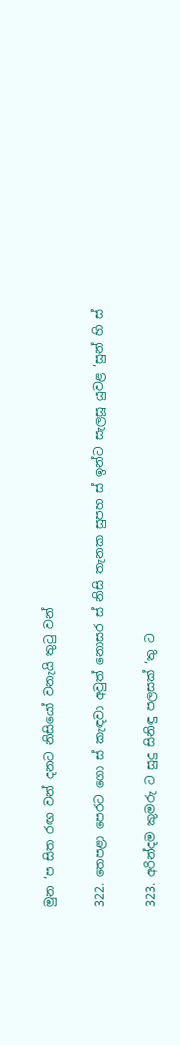මුන ‘ප සිත රඟ වන් දනට නිසියෝ වනැයි තුටු වන්

322. තෙපළා පෙරට ගො ස් කැඳවා අවුත් නොසර ස් නිසි තැනක සුපහ ස් ඉන්ට සැලසූ යුවළ ‘සුන් හි ස්

323. අරින්දම කුමරු ට සුදු සිනිඳු පලසක් ‘තු ට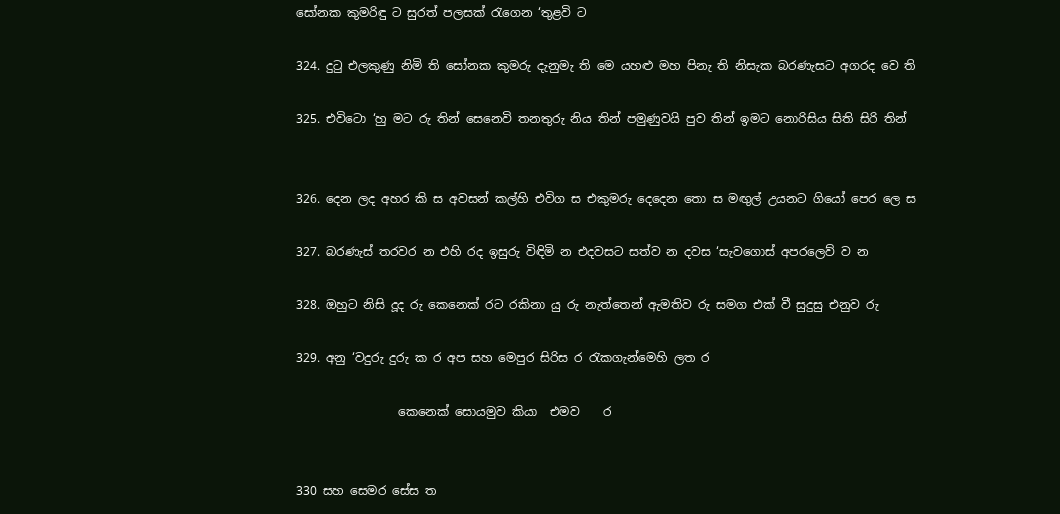සෝනක කුමරිඳු ට සුරත් පලසක් රැගෙන ‘තුළවි ට

324. දුටු එලකුණු නිමි ති සෝනක කුමරු දැනුමැ ති මෙ යහළු මහ පිනැ ති නිසැක බරණැසට අගරද වෙ ති

325. එවිටො ‘හු මට රු තින් සෙනෙවි තනතුරු නිය තින් පමුණුවයි පුව තින් ඉමට නොරිසිය සිති සිරි තින්


326. දෙන ලද අහර කි ස අවසන් කල්හි එවිග ස එකුමරු දෙදෙන තො ස මඟුල් උයනට ගියෝ පෙර ලෙ ස

327. බරණැස් තරවර න එහි රද ඉසුරු විඳිමි න එදවසට සත්ව න දවස ‘සැවගොස් අපරලෙව් ව න

328. ඔහුට නිසි දූද රු කෙනෙක් රට රකිනා යු රු නැත්තෙන් ඇමතිව රු සමග එක් වී සුදුසු එනුව රු

329. අනු ‘වදුරු දුරු ක ර අප සහ මෙපුර සිරිස ර රැකගැන්මෙහි ලත ර

                 කෙනෙක් සොයමුව කියා  එමව    ර


330 සහ සෙමර සේස ත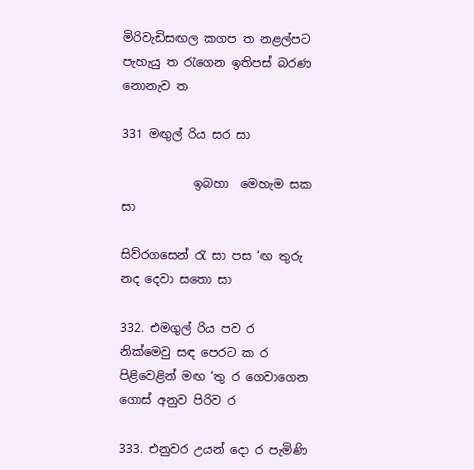මිරිවැඩිසඟල කගප ත නළල්පට පැහැයු ත රැගෙන ඉතිපස් බරණ නොනැව ත

331 මඟුල් රිය සර සා

            ඉබහා  මෙහැම සක  සා

සිව්රගසෙන් රැ සා පස ‘ඟ තුරු නද දෙවා සතො සා

332. එමගුල් රිය පව ර නික්මෙවු සඳ පෙරට ක ර පිළිවෙළින් මඟ ‘තු ර ගෙවාගෙන ගොස් අනුව පිරිව ර

333. එනුවර උයන් දො ර පැමිණි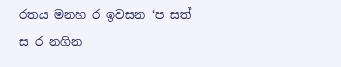රතය මනහ ර ඉවසන ‘ප සත් ස ර නගින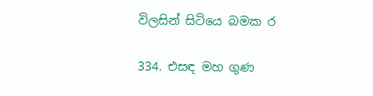විලසින් සිටියෙ බමක ර

334. එසඳ මහ ගුණ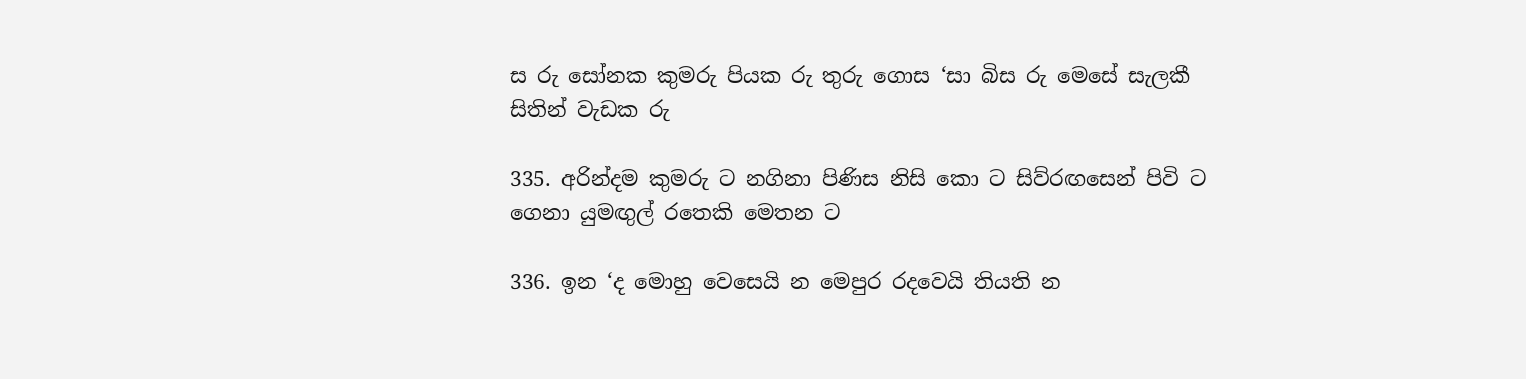ස රු සෝනක කුමරු පියක රු තුරු ගොස ‘සා බිස රු මෙසේ සැලකී සිතින් වැඩක රු

335. අරින්දම කුමරු ට නගිනා පිණිස නිසි කො ට සිව්රඟසෙන් පිවි ට ගෙනා යුමඟුල් රතෙකි මෙතන ට

336. ඉන ‘ද මොහු වෙසෙයි න මෙපුර රදවෙයි තියති න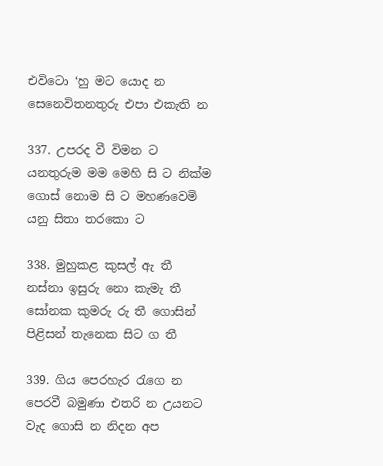එවිටො ‘හු මට යොද න සෙනෙවිතනතුරු එපා එකැති න

337. උපරද වී විමන ට යනතුරුම මම මෙහි සි ට නික්ම ගොස් නොම සි ට මහණවෙමි යනු සිතා තරකො ට

338. මුහුකළ කුසල් ඇ තී නස්නා ඉසුරු නො කැමැ තී සෝනක කුමරු රු තී ගොසින් පිළිසන් තැනෙක සිට ග තී

339. ගිය පෙරහැර රැගෙ න පෙරවී බමුණා එතරි න උයනට වැද ගොසි න නිදන අප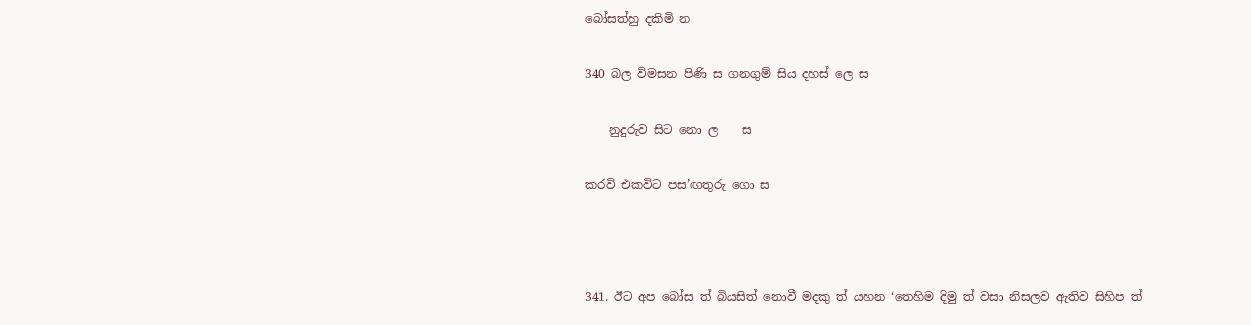බෝසත්හු දකිමි න

340 බල විමසන පිණි ස ගනගුම් සිය දහස් ලෙ ස

    නුදුරුව සිට නො ල    ස

කරවි එකවිට පස’ඟතුරු ගො ස



341. ඊට අප බෝස ත් බියසිත් නොවී මදකු ත් යහන ‘තෙහිම දිමු ත් වසා නිසලව ඇතිව සිහිප ත්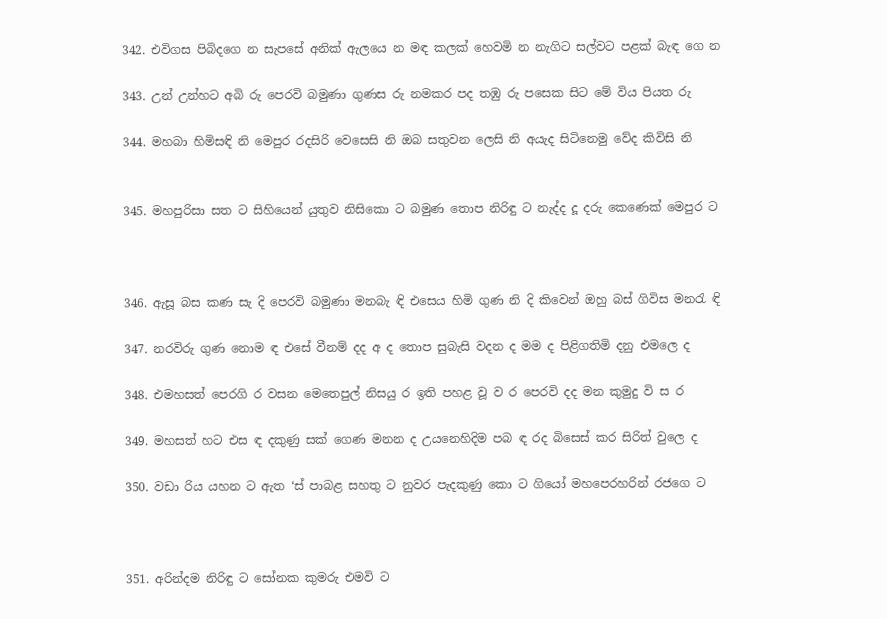342. එවිගස පිබිදගෙ න සැපසේ අනික් ඇලයෙ න මඳ කලක් හෙවමි න නැගිට සල්වට පළක් බැඳ ගෙ න

343. උන් උන්හට අබි රු පෙරවි බමුණා ගුණස රු නමකර පද තඹු රු පසෙක සිට මේ විය පියත රු

344. මහබා හිමිසඳි නි මෙපුර රදසිරි වෙසෙසි නි ඔබ සතුවන ලෙසි නි අයැද සිටිනෙමු වේද කිවිසි නි


345. මහපුරිසා සත ට සිහියෙන් යුතුව නිසිකො ට බමුණ තොප නිරිඳු ට නැද්ද දූ දරු කෙණෙක් මෙපුර ට



346. ඇසූ බස කණ සැ දි පෙරවි බමුණා මනබැ ඳි එසෙය හිමි ගුණ නි දි කිවෙන් ඔහු බස් ගිවිස මනරැ ඳි

347. නරවිරු ගුණ නොම ඳ එසේ වීනම් දද අ ද තොප සුබැසි වදන ද මම ද පිළිගතිමි දනු එමලෙ ද

348. එමහසත් පෙරගි ර වසන මෙතෙපුල් නිසයු ර ඉති පහළ වූ ව ර පෙරවි දද මන කුමුදු වි ස ර

349. මහසත් හට එස ඳ දකුණු සක් ගෙණ මනන ද උයනෙහිදිම පබ ඳ රද බිසෙස් කර සිරිත් වුලෙ ද

350. වඩා රිය යහන ට ඇත ‘ස් පාබළ සහතු ට නුවර පැදකුණු කො ට ගියෝ මහපෙරහරින් රජගෙ ට



351. අරින්දම නිරිඳු ට සෝනක කුමරු එමවි ට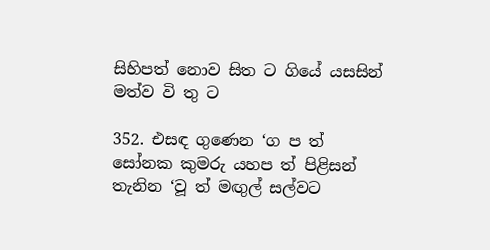සිහිපත් නොව සිත ට ගියේ යසසින් මත්ව‍ වි තු‍ ට

352. එසඳ ගුණෙන ‘ග ප ත් සෝනක කුමරු යහප ත් පිළිසන් තැනින ‘වූ ත් මඟුල් සල්වට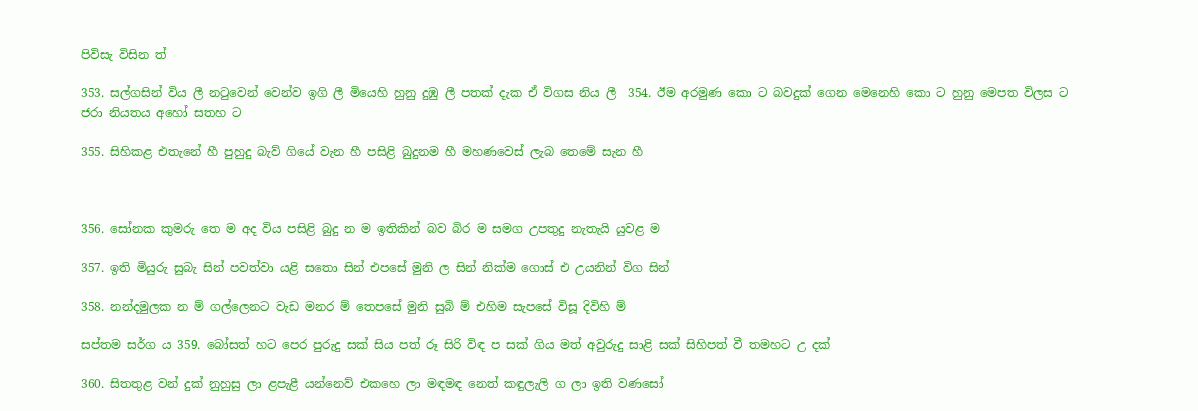පිවිසැ විසින ත්

353. සල්ගසින් විය ලී නටුවෙන් වෙන්ව‍ ඉගි ලී මියෙහි හුනු දුඹු ලී පතක් දැක ඒ විගස නිය ලී‍ ‍ 354. ඊම අරමුණ කො ට බවදුක් ගෙන මෙනෙහි කො ට හුනු මෙපත විලස ට ජරා නියතය අහෝ සතහ ට

355. සිහිකළ එතැනේ හී පුහුදු බැව් ගියේ වැන හී පසිළි බුදුනම හී මහණවෙස් ලැබ තෙමේ සැන හී



356. සෝනක කුමරු තෙ ම අද විය පසිළි බුදු න ම ඉතිකින් බව බිර ම සමග උපතුදු නැතැයි යුවළ ම

357. ඉති මියුරු සුබැ සින් පවත්වා යළි ‍සතො සින් එපසේ මුනි ල සින් නික්ම ගොස් එ උයනින් විග සින්

358. නන්දමුලක න ම් ගල්ලෙනට වැඩ මනර ම් තෙපසේ මුනි සුබි ම් එහිම සැපසේ විසූ දිවිහි ම්

සප්තම සර්ග ය 359. බෝසත් හට පෙර පුරුදු සක් සිය පත් රූ සිරි විඳ ප සක් ගිය මත් අවුරුදු සාළි සක් සිහිපත් වී තමහට උ දක්

360. සිතතුළ වන් දුක් නුහුසු ලා ළපැළී යන්නෙව් එකහෙ ලා මඳමඳ නෙත් කඳුලැලි ග ලා ඉති වණසෝ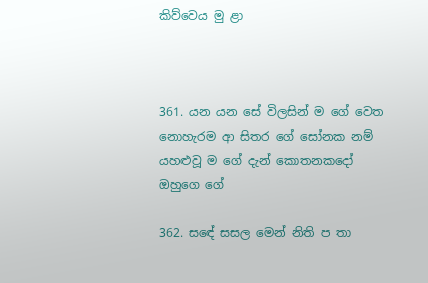කිව්වෙය මු ළා



361. යන යන ‍සේ විලසින් ම ගේ වෙත නොහැරම ආ සිතර ගේ සෝනක නම් යහළුවූ ම ගේ දැන් කොතනකදෝ ඔහුගෙ ගේ

362. ස‍ඳේ සසල මෙන් නිති ප තා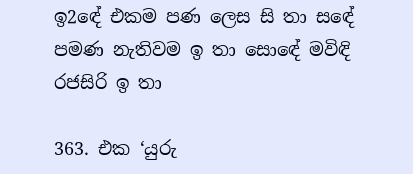ඉ‍2ඳේ එකම පණ ලෙස සි තා ස‍ඳේ පමණ නැතිවම ඉ තා සො‍ඳේ මවිඳි රජසිරි ඉ තා

363. එක ‘යුරු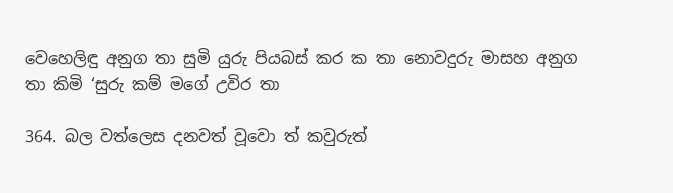වෙහෙලිඳු අනුග තා සුමි යුරු පියබස් කර ක තා නොවදුරු මාසහ අනුග තා කිමි ‘සුරු කම් මගේ උවිර තා

364. බල වත්ලෙස දනවත් වූවො ත් කවුරුත්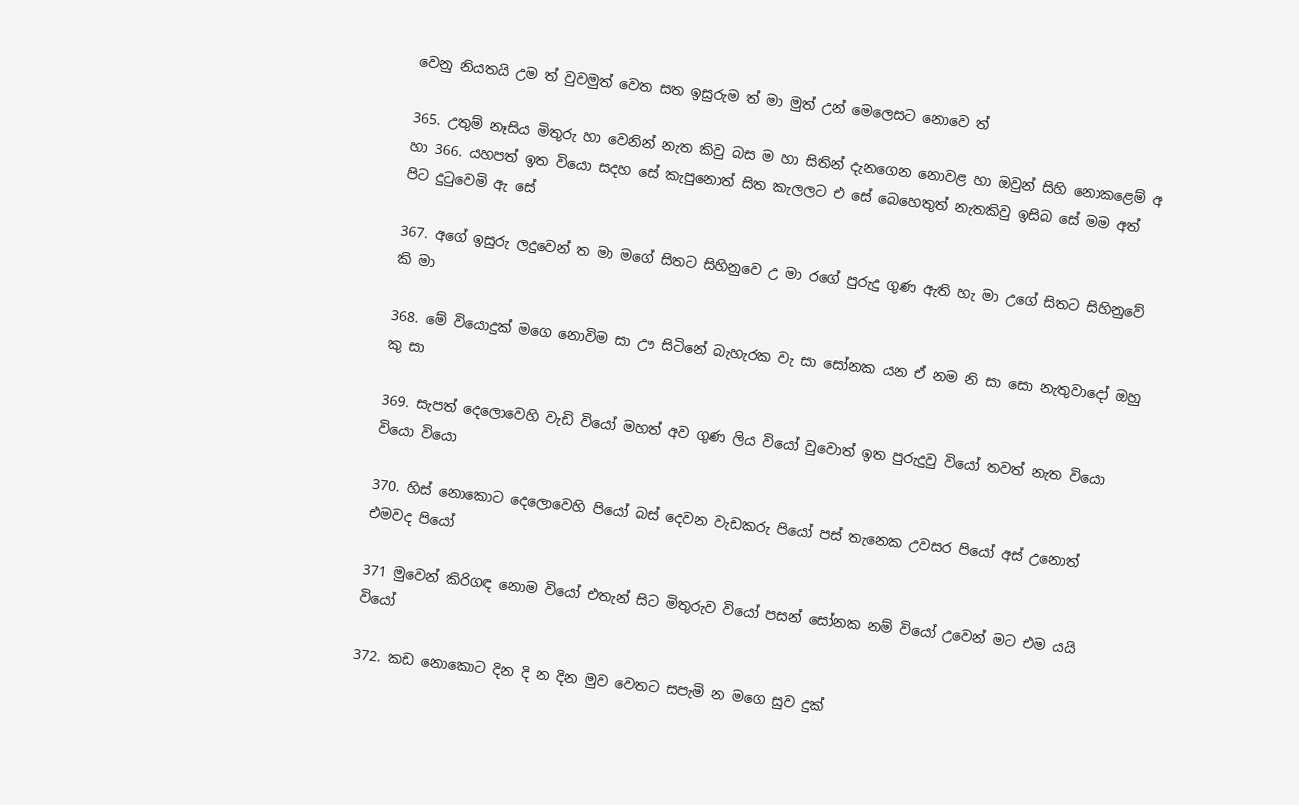වෙනු නියතයි උම ත් වුවමුත් වෙත සත ඉසුරුම ත් මා මුත් උන් මෙලෙසට නොවෙ ත්

365. උතුම් නෑසිය මිතුරු හා වෙනින් නැත කිවු බස ම හා සිතින් දැනගෙන නොවළ හා ඔවුන් සිහි නොකළෙම් අ හා 366. යහපත් ඉත වියො සදහ සේ කැපුනොත් සිත කැලලට එ සේ බෙහෙතුත් නැතකිවු ඉසිබ සේ මම අත් පිට දුටුවෙමි ඇ සේ

367. අගේ ඉසුරු ලදුවෙන් ත මා මගේ සිතට සිහිනුවෙ උ මා රගේ පුරුදු ගුණ ඇති හැ මා උගේ සිතට සිහිනුවේ කි මා

368. මේ වියොදුක් මගෙ නොවිම සා ඌ සිටිනේ බැහැරක වැ සා සෝනක යන ඒ නම නි සා සො නැතුවාදෝ ඔහු කු සා

369. සැපත් දෙලොවෙහි වැඩි වියෝ මහත් අව ගුණ ලිය වියෝ වුවොත් ඉත පුරුදුවු වියෝ තවත් නැත වියො වියො වියො

370. හිස් නොකොට දෙලොවෙහි පියෝ බස් දෙවන වැඩකරු පියෝ පස් තැනෙක උවසර පියෝ අස් උනොත් එමවද පියෝ

371 මුවෙන් කිරිගඳ නොම වියෝ එතැන් සිට මිතුරුව වියෝ පසන් සෝනක නම් වියෝ උවෙන් මට එම යයි වියෝ

372. කඩ නොකොට දින දි න දින මුව වෙතට සපැමි න මගෙ සුව දුක්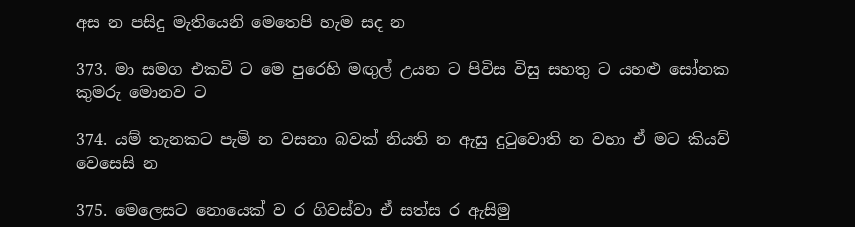අස න පසිදු මැතියෙනි මෙතෙපි හැම සද න

373. මා සමග එකවි ට මෙ පුරෙහි මඟුල් උයන ට පිවිස විසු සහතු ට යහළු සෝනක කුමරු මොනව ට

374. යම් තැනකට පැමි න වසනා බවක් නියති න ඇසු දුටුවොති න වහා ඒ මට කියව් වෙසෙසි න

375. මෙලෙසට නොයෙක් ව ර ගිවස්වා ඒ සත්ස ර ඇසිමු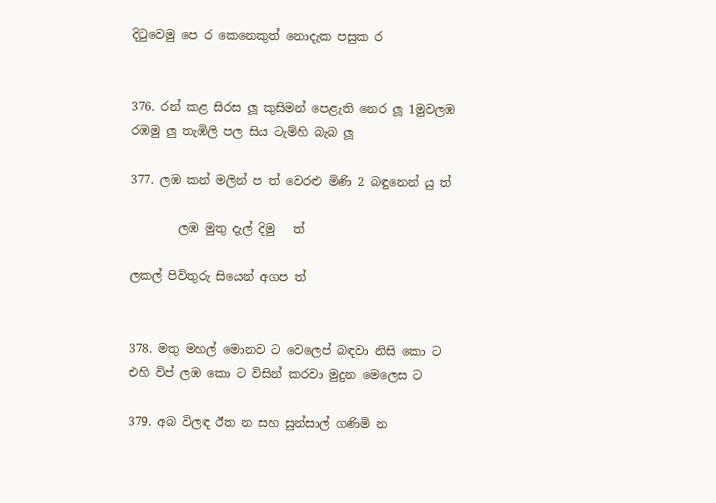දිටුවෙමු පෙ ර කෙනෙකුත් නොදැක පසුක ර


376. රන් කළ සිරස ලූ කුසිමන් පෙළැති නෙර ලූ 1මුවලඹ රඹමු ලු තැඹිලි පල සිය ටැම්හි බැබ ලූ

377. ලඹ කන් මලින් ප ත් වෙරළු මිණි 2 බඳුනෙන් යු ත්

        ලඹ මුතු දැල් දිමු   ත්

ලකල් පිවිතුරු සියෙන් අගප ත්


378. මතු මහල් මොනව ට වෙලෙප් බඳවා නිසි කො ට එහි විප් ලඹ කො ට විසින් කරවා මුදුන මෙලෙස ට

379. අබ විලඳ ඊත න සහ සුන්සාල් ගණිමි න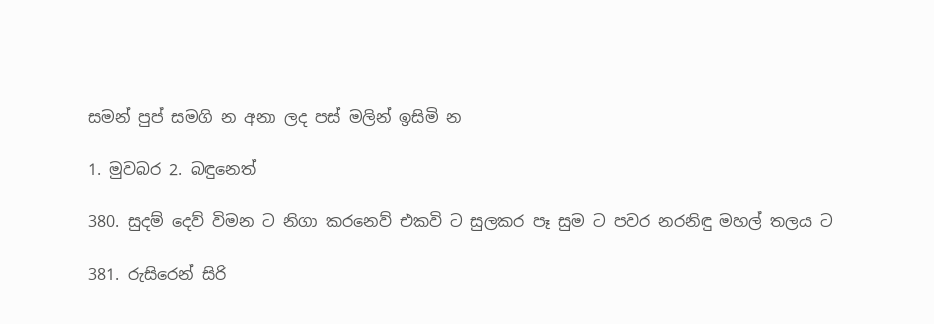සමන් පුප් සමගි න අනා ලද පස් මලින් ඉසිමි න

1. මුවබර 2. බඳුනෙත්

380. සුදම් දෙව් විමන ට නිගා කරනෙව් එකවි ට සුලකර පෑ සුම ට පවර නරනිඳු මහල් තලය ට

381. රුසිරෙන් සිරි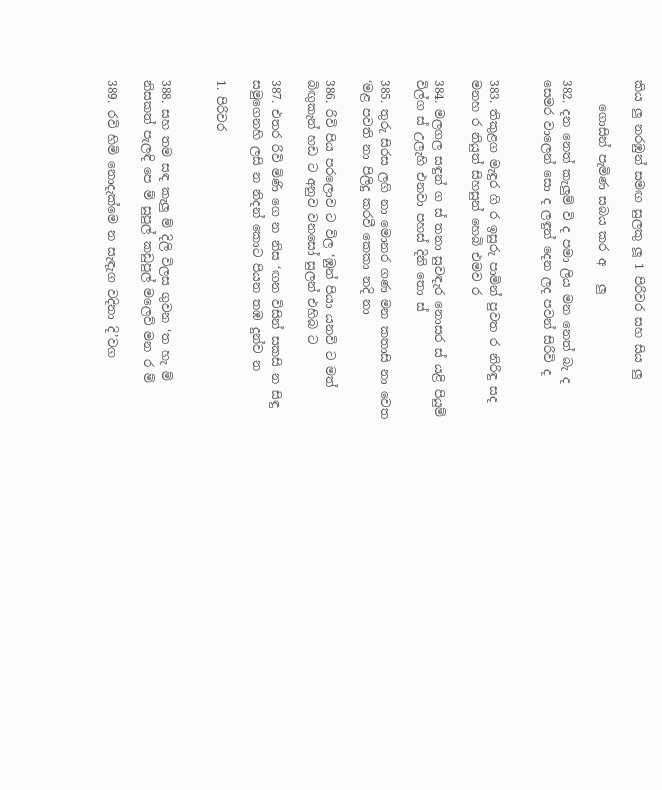කිය ලු නරඹුන් සමඟ සුලකු ලූ 1 පිරිවර සහ සිය ලු

    ගොසින් පැමිණ සබය කර අ   ලු

382. දන නෙත් කැලුම් වි ද පමා ලිය මන නෙත් බැ ද සෙමර වාලෙන් සො ද ලඳුන් දෙන ලද පවන් සිරිවි ද


383. තිකුළග මැඳුර ගි ර ඉසුරු පාමින් පුවත ර නිරිඳු සද මනහ ර නියුත් සිහසුන් හෙබි එමව ර

384. මලගල සඳුන් ග ස් තනා සුවඳැර නොසර ස් යළි පියුම් විල්ග ස් උලැහි එනවා පහස් දිනි තො ස්

385. තුරු සිරස ලගි නා මොනර ගණ මන කතාසි නා වෙත ‘මළ පවති නා පිලිදු කරවී කෙකා නදි නා

386. රිවි පිය පරලොව ට විල ‘ඹුන් පියා යනවි ට මත් බිඟුකැන් හඩ ට අනුව වනසෝ සුලන් එහිබ ට

387. එතර රිවි මිණි ගෙ න නිස ‘ඟන විසින් සකසි න සිඳු සමුගෙනහි ලසි න නිදන් කොට පියන තඹ දුන්ව න

1. පිරිවර


388. සහ තම සඳ කැලු ම් දිලි විලස ගුවන ‘ත හැ ම් නිසකත් පැලඳි පෙ ම් සුපුල් කඩුපුල් මලෙව් මන ර ම්

389. රවි හිමි නොදැක්මෙ න සැඳැග වදිනා දි’වග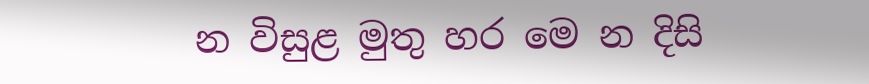න විසුළ මුතු හර මෙ න දිසි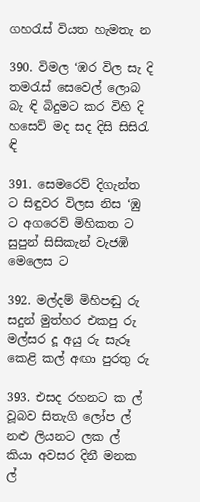ගහරැස් වියත හැමතැ න

390. විමල ‘ඹර විල සැ දි තමරැස් සෙවෙල් ලොබ බැ ඳි බිදුමට කර විහි දි හසෙව් මද සද දිසි සිසිරැ ඳි

391. සෙමරෙව් දිගැන්ත ට සිඳුවර විලස නිස ‘ඹු ට අගරෙව් මිහිකත ට සුපුන් සිසිකැන් වැජඹි මෙලෙස ට

392. මල්දම් මිහිපඬු රු සදුන් මුත්හර එකපු රු මල්සර දූ අයු රු සැරූ කෙළි කල් අඟා පුරතු රු

393. එසද රහනට ක ල් වූබව සිතැගි ලෝප ල් නළු ලියනට ලක ල් කියා අවසර දිනී මනක ල්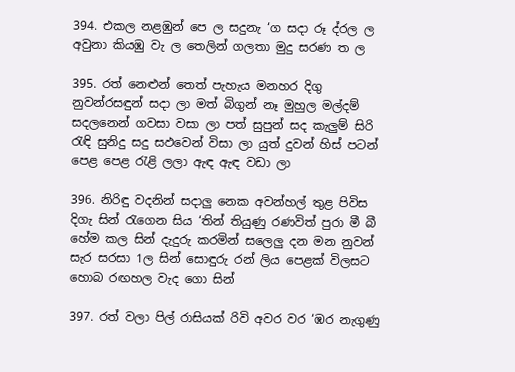394. එකල නළඹුන් පෙ ල සදුනැ ‘ග සදා රූ ද්රල ල අවුනා කියඹු වැ ල තෙලින් ගලතා මුදු සරණ ත ල

395. රත් නෙළුන් තෙත් පැහැය මනහර දිගු නුවන්රසඳුන් සදා ලා මත් බිගුන් නෑ මුහුල මල්දම් සදලනෙන් ගවසා වසා ලා පත් සුපුන් සද කැලුම් සිරි රැඳි සුනිදු සදු සඵවෙන් විසා ලා යුත් දුවන් හිස් පටන් පෙළ පෙළ රැළි ලලා ඇඳ ඇඳ වඩා ලා

396. නිරිඳු වදනින් සදාලු නෙක අවන්හල් තුළ පිවිස දිගැ සින් රැගෙන සිය ‘තින් තියුණු රණවිත් පුරා මී බී හේම කල සින් දැදුරු කරමින් සලෙලු දන මන නුවන් සැර සරසා 1ල සින් සොඳුරු රන් ලිය පෙළක් විලසට හොබ රඟහල වැද ගො සින්

397. රත් වලා පිල් රාසියක් රිවි අවර වර ‘ඹර නැගුණු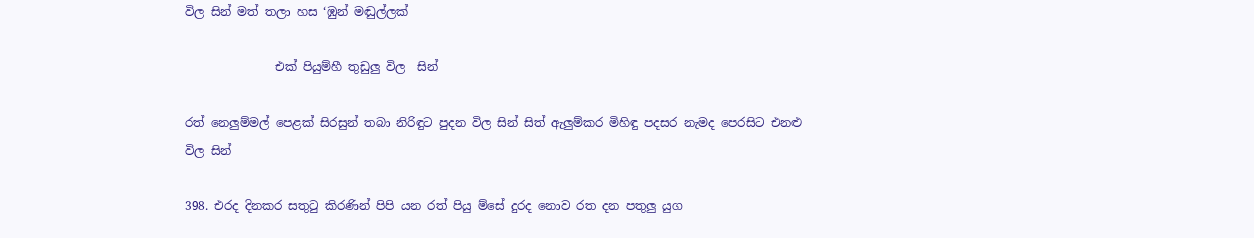විල සින් මත් තලා හස ‘ඹුන් මඬුල්ලක්

               එක් පියුම්හී තුඩුලු විල  සින්

රත් නෙලුම්මල් පෙළක් සිරසුන් තබා නිරිඳුට පුදන විල සින් සිත් ඇලුම්කර මිහිඳු පදසර නැමද පෙරසිට එනළු විල සින්

398. එරද දිනකර සතුටු කිරණින් පිපි යන රත් පියු ම්සේ දුරද නොව රත දන පතුලු යුග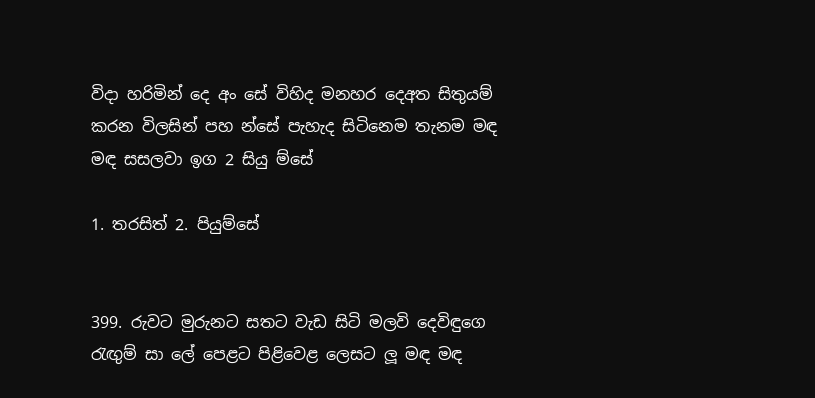විදා හරිමින් දෙ අං සේ විහිද මනහර දෙඅත සිතුයම් කරන විලසින් පහ න්සේ පැහැද සිටිනෙම තැනම මඳ මඳ සසලවා ඉග 2 සියු ම්සේ

1. තරසිත් 2. පියුම්සේ


399. රුවට මුරුනට සතට වැඩ සිටි මලවි දෙවිඳුගෙ රැඟුම් සා ලේ පෙළට පිළිවෙළ ලෙසට ලූ මඳ මඳ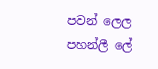පවන් ලෙල පහන්ලී ලේ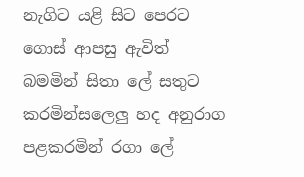නැගිට යළි සිට පෙරට ගොස් ආපසු ඇවිත් බමමින් සිතා ලේ සතුට කරමින්සලෙලු හද අනුරාග පළකරමින් රගා ලේ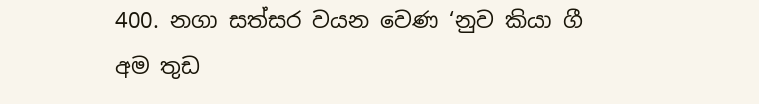400. නගා සත්සර වයන වෙණ ‘නුව කියා ගී අම තුඩ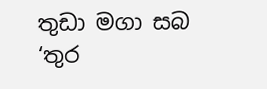තුඩා මගා සබ ‘තුර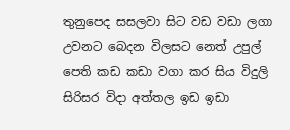තුනුපෙද සසලවා සිට වඩ වඩා ලගා උවනට බෙදන විලසට නෙත් උපුල් පෙති කඩ කඩා වගා කර සිය විදුලි සිරිසර විදා අත්තල ඉඩ ඉඩා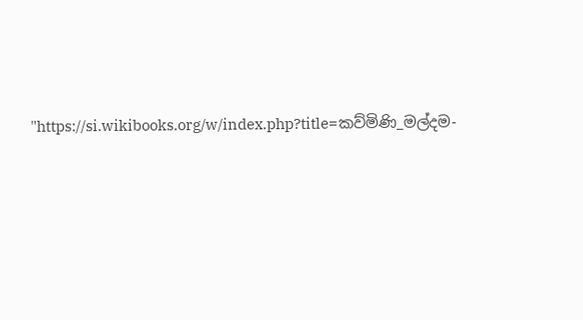"https://si.wikibooks.org/w/index.php?title=කව්මිණි_මල්දම-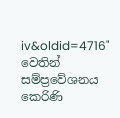iv&oldid=4716" වෙතින් සම්ප්‍රවේශනය කෙරිණි